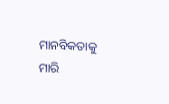ମାନବିକତାକୁ ମାରି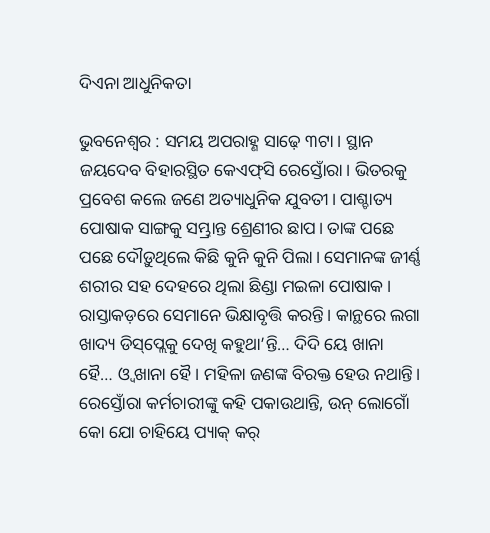ଦିଏନା ଆଧୁନିକତା

ଭୁବନେଶ୍ୱର : ସମୟ ଅପରାହ୍ଣ ସାଢ଼େ ୩ଟା। ସ୍ଥାନ ଜୟଦେବ ବିହାରସ୍ଥିତ କେଏଫ୍‌ସି ରେସ୍ତୋଁରା। ଭିତରକୁ ପ୍ରବେଶ କଲେ ଜଣେ ଅତ୍ୟାଧୁନିକ ଯୁବତୀ। ପାଶ୍ଚାତ୍ୟ ପୋଷାକ ସାଙ୍ଗକୁ ସମ୍ଭ୍ରାନ୍ତ ଶ୍ରେଣୀର ଛାପ। ତାଙ୍କ ପଛେ ପଛେ ଦୌଡ଼ୁଥିଲେ କିଛି କୁନି କୁନି ପିଲା। ସେମାନଙ୍କ ଜୀର୍ଣ୍ଣ ଶରୀର ସହ ଦେହରେ ଥିଲା ଛିଣ୍ଡା ମଇଳା ପୋଷାକ। ରାସ୍ତାକଡ଼ରେ ସେମାନେ ଭିକ୍ଷାବୃତ୍ତି କରନ୍ତି। କାନ୍ଥରେ ଲଗା ଖାଦ୍ୟ ଡିସ୍‌ପ୍ଲେକୁ ଦେଖି କହୁଥା’ନ୍ତି… ଦିଦି ୟେ ଖାନା ହୈ… ଓ୍ଵ ଖାନା ହୈ। ମହିଳା ଜଣଙ୍କ ବିରକ୍ତ ହେଉ ନଥାନ୍ତି। ରେସ୍ତୋଁରା କର୍ମଚାରୀଙ୍କୁ କହି ପକାଉଥାନ୍ତି, ଉନ୍‌ ଲୋଗୋଁ କୋ ଯୋ ଚାହିୟେ ପ୍ୟାକ୍‌ କର୍‌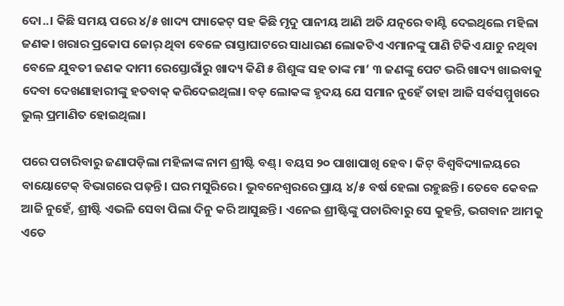ଦୋ..। କିଛି ସମୟ ପରେ ୪/୫ ଖାଦ୍ୟ ପ୍ୟାକେଟ୍‌ ସହ କିଛି ମୃଦୁ ପାନୀୟ ଆଣି ଅତି ଯତ୍ନରେ ବାଣ୍ଟି ଦେଇଥିଲେ ମହିଳା ଜଣକ। ଖରାର ପ୍ରକୋପ ଜୋର୍‌ ଥିବା ବେଳେ ରାସ୍ତାଘାଟରେ ସାଧାରଣ ଲୋକଟିଏ ଏମାନଙ୍କୁ ପାଣି ଟିକିଏ ଯାଚୁ ନଥିବା ବେଳେ ଯୁବତୀ ଜଣକ ଦାମୀ ରେସ୍ତୋରାଁରୁ ଖାଦ୍ୟ କିଣି ୫ ଶିଶୁଙ୍କ ସହ ତାଙ୍କ ମା’ ୩ ଜଣଙ୍କୁ ପେଟ ଭରି ଖାଦ୍ୟ ଖାଇବାକୁ ଦେବା ଦେଖଣାହାରୀଙ୍କୁ ହତବାକ୍‌ କରିଦେଇଥିଲା। ବଡ଼ ଲୋକଙ୍କ ହୃଦୟ ଯେ ସମାନ ନୁହେଁ ତାହା ଆଜି ସର୍ବସମ୍ମୁଖରେ ଭୁଲ୍‌ ପ୍ରମାଣିତ ହୋଇଥିଲା।

ପରେ ପଚାରିବାରୁ ଜଣାପଡ଼ିଲା ମହିଳାଙ୍କ ନାମ ଶ୍ରୀଷ୍ଟି ବଣ୍ଡ୍‌। ବୟସ ୨୦ ପାଖାପାଖି ହେବ। କିଟ୍‌ ବିଶ୍ୱବିଦ୍ୟାଳୟରେ ବାୟୋଟେକ୍‌ ବିଭାଗରେ ପଢ଼ନ୍ତି। ଘର ମସୁରିରେ। ଭୁବନେଶ୍ୱରରେ ପ୍ରାୟ ୪/୫ ବର୍ଷ ହେଲା ରହୁଛନ୍ତି। ତେବେ କେବଳ ଆଜି ନୁହେଁ, ଶ୍ରୀଷ୍ଟି ଏଭଳି ସେବା ପିଲା ଦିନୁ କରି ଆସୁଛନ୍ତି। ଏନେଇ ଶ୍ରୀଷ୍ଟିଙ୍କୁ ପଚାରିବାରୁ ସେ କୁହନ୍ତି, ଭଗବାନ ଆମକୁ ଏତେ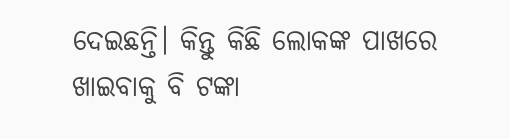ଦେଇଛନ୍ତି। କିନ୍ତୁ କିଛି ଲୋକଙ୍କ ପାଖରେ ଖାଇବାକୁ ବି ଟଙ୍କା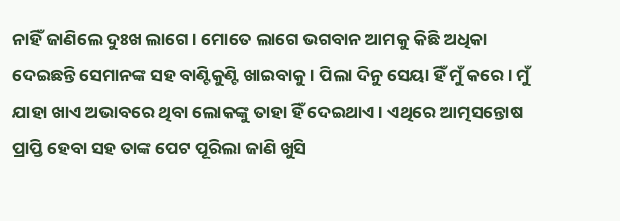ନାହିଁ ଜାଣିଲେ ଦୁଃଖ ଲାଗେ। ମୋତେ ଲାଗେ ଭଗବାନ ଆମକୁ କିଛି ଅଧିକା ଦେଇଛନ୍ତି ସେମାନଙ୍କ ସହ ବାଣ୍ଟିକୁଣ୍ଟି ଖାଇବାକୁ। ପିଲା ଦିନୁ ସେୟା ହିଁ ମୁଁ କରେ। ମୁଁ ଯାହା ଖାଏ ଅଭାବରେ ଥିବା ଲୋକଙ୍କୁ ତାହା ହିଁ ଦେଇଥାଏ। ଏଥିରେ ଆତ୍ମସନ୍ତୋଷ ପ୍ରାପ୍ତି ହେବା ସହ ତାଙ୍କ ପେଟ ପୂରିଲା ଜାଣି ଖୁସି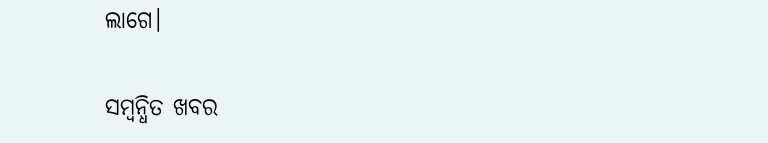ଲାଗେ।

ସମ୍ବନ୍ଧିତ ଖବର